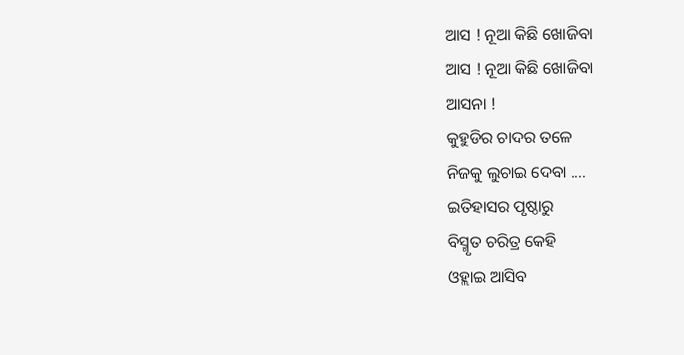ଆସ ! ନୂଆ କିଛି ଖୋଜିବା
ଆସ ! ନୂଆ କିଛି ଖୋଜିବା
ଆସନା !
କୁହୁଡିର ଚାଦର ତଳେ
ନିଜକୁ ଲୁଚାଇ ଦେବା ....
ଇତିହାସର ପୃଷ୍ଠାରୁ
ବିସ୍ମୃତ ଚରିତ୍ର କେହି
ଓହ୍ଲାଇ ଆସିବ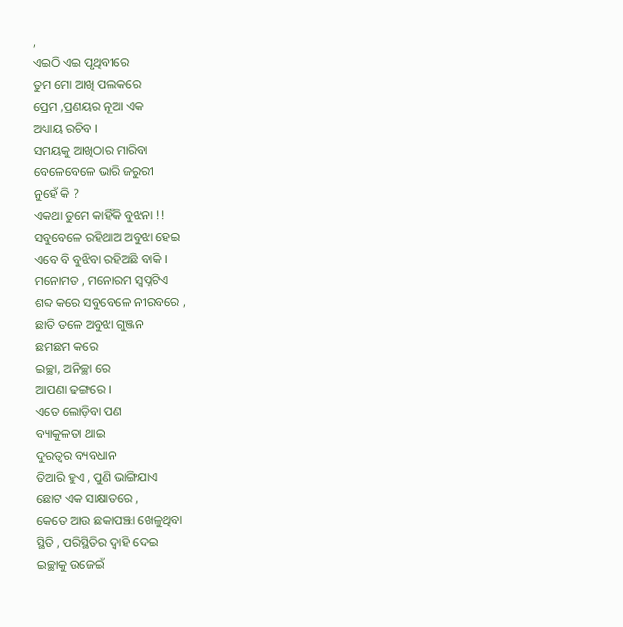,
ଏଇଠି ଏଇ ପୃଥିବୀରେ
ତୁମ ମୋ ଆଖି ପଲକରେ
ପ୍ରେମ ,ପ୍ରଣୟର ନୂଆ ଏକ
ଅଧ୍ୟାୟ ରଚିବ ।
ସମୟକୁ ଆଖିଠାର ମାରିବା
ବେଳେବେଳେ ଭାରି ଜରୁରୀ
ନୁହେଁ କି ?
ଏକଥା ତୁମେ କାହିଁକି ବୁଝନା !!
ସବୁବେଳେ ରହିଥାଅ ଅବୁଝା ହେଇ
ଏବେ ବି ବୁଝିବା ରହିଅଛି ବାକି ।
ମନୋମତ , ମନୋରମ ସ୍ବପ୍ନଟିଏ
ଶବ୍ଦ କରେ ସବୁବେଳେ ନୀରବରେ ,
ଛାତି ତଳେ ଅବୁଝା ଗୁଞ୍ଜନ
ଛମଛମ କରେ
ଇଚ୍ଛା, ଅନିଚ୍ଛା ରେ
ଆପଣା ଢଙ୍ଗରେ ।
ଏତେ ଲୋଡ଼ିବା ପଣ
ବ୍ୟାକୁଳତା ଥାଇ
ଦୁରତ୍ୱର ବ୍ୟବଧାନ
ତିଆରି ହୁଏ , ପୁଣି ଭାଙ୍ଗିଯାଏ
ଛୋଟ ଏକ ସାକ୍ଷାତରେ ,
କେତେ ଆଉ ଛକାପଞ୍ଝା ଖେଳୁଥିବା
ସ୍ଥିତି , ପରିସ୍ଥିତିର ଦ୍ୱାହି ଦେଇ
ଇଚ୍ଛାକୁ ଉଜେଇଁ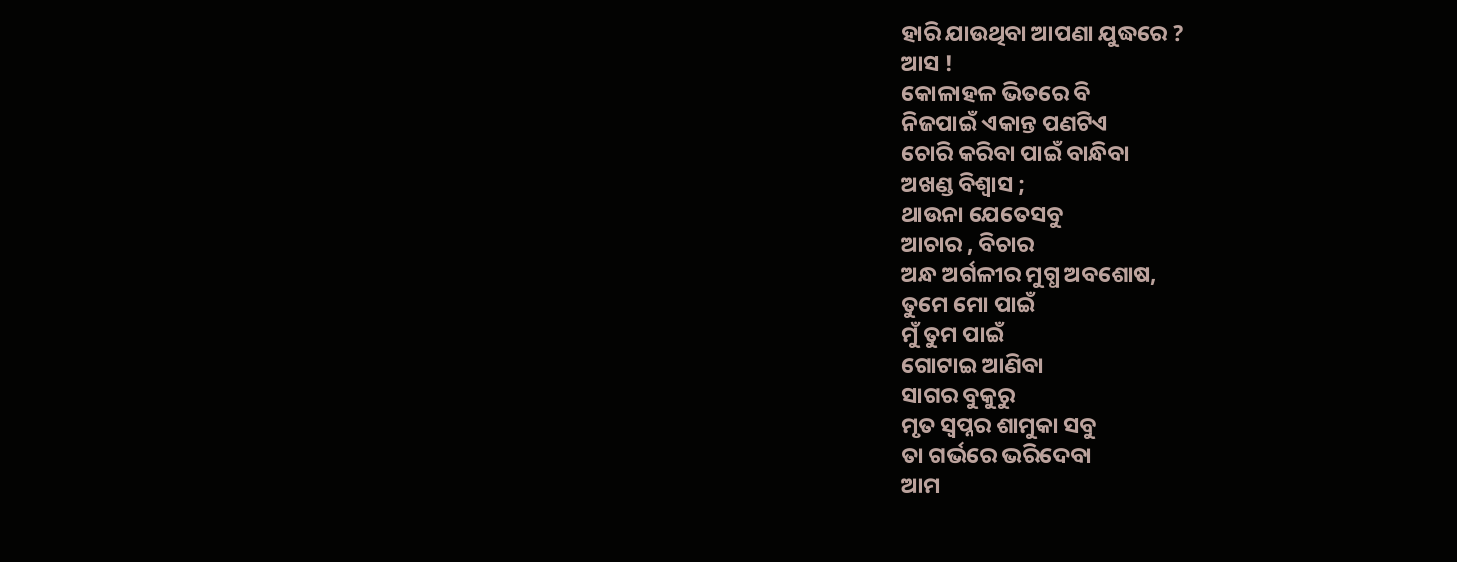ହାରି ଯାଉଥିବା ଆପଣା ଯୁଦ୍ଧରେ ?
ଆସ !
କୋଳାହଳ ଭିତରେ ବି
ନିଜପାଇଁ ଏକାନ୍ତ ପଣଟିଏ
ଚୋରି କରିବା ପାଇଁ ବାନ୍ଧିବା
ଅଖଣ୍ଡ ବିଶ୍ୱାସ ;
ଥାଉନା ଯେତେସବୁ
ଆଚାର , ବିଚାର
ଅନ୍ଧ ଅର୍ଗଳୀର ମୁଗ୍ଧ ଅବଶୋଷ,
ତୁମେ ମୋ ପାଇଁ
ମୁଁ ତୁମ ପାଇଁ
ଗୋଟାଇ ଆଣିବା
ସାଗର ବୁକୁରୁ
ମୃତ ସ୍ୱପ୍ନର ଶାମୁକା ସବୁ
ତା ଗର୍ଭରେ ଭରିଦେବା
ଆମ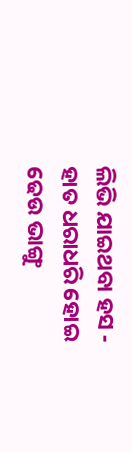ଲିଭି ଯାଇଥବା ହସ -
ହାତ ଧରାଧରି ହୋଇ
ଢେଉ ଭାଙ୍ଗୁ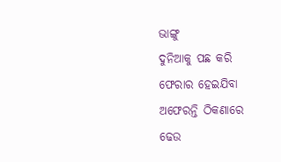ଭାଙ୍ଗୁ
ଦୁନିଆକୁ ପଛ କରି
ଫେରାର ହେଇଯିବା
ଅଫେରନ୍ତି ଠିକଣାରେ
ଢେଉ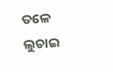ତଳେ ଲୁଚାଇ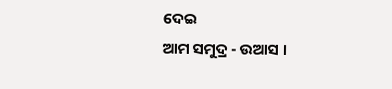ଦେଇ
ଆମ ସମୁଦ୍ର - ଉଆସ ।